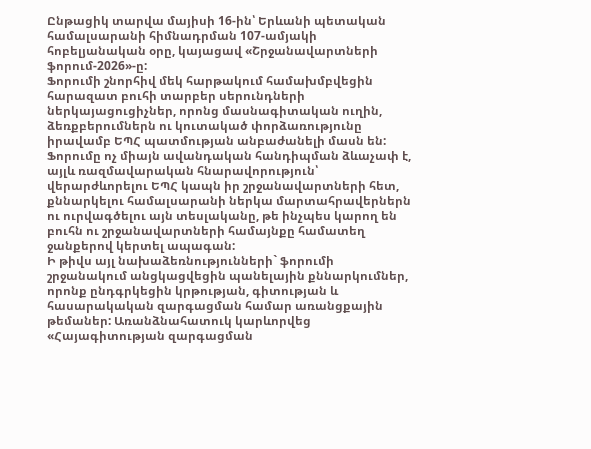Ընթացիկ տարվա մայիսի 16-ին՝ Երևանի պետական համալսարանի հիմնադրման 107-ամյակի հոբելյանական օրը, կայացավ «Շրջանավարտների ֆորում-2026»-ը:
Ֆորումի շնորհիվ մեկ հարթակում համախմբվեցին հարազատ բուհի տարբեր սերունդների ներկայացուցիչներ, որոնց մասնագիտական ուղին, ձեռքբերումներն ու կուտակած փորձառությունը իրավամբ ԵՊՀ պատմության անբաժանելի մասն են:
Ֆորումը ոչ միայն ավանդական հանդիպման ձևաչափ է, այլև ռազմավարական հնարավորություն՝ վերարժևորելու ԵՊՀ կապն իր շրջանավարտների հետ, քննարկելու համալսարանի ներկա մարտահրավերներն ու ուրվագծելու այն տեսլականը, թե ինչպես կարող են բուհն ու շրջանավարտների համայնքը համատեղ ջանքերով կերտել ապագան:
Ի թիվս այլ նախաձեռնությունների` ֆորումի շրջանակում անցկացվեցին պանելային քննարկումներ, որոնք ընդգրկեցին կրթության, գիտության և հասարակական զարգացման համար առանցքային թեմաներ: Առանձնահատուկ կարևորվեց «Հայագիտության զարգացման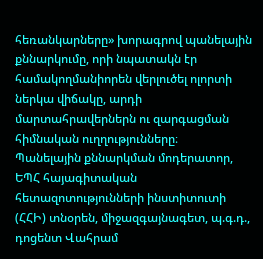հեռանկարները» խորագրով պանելային քննարկումը, որի նպատակն էր համակողմանիորեն վերլուծել ոլորտի ներկա վիճակը, արդի մարտահրավերներն ու զարգացման հիմնական ուղղությունները։
Պանելային քննարկման մոդերատոր, ԵՊՀ հայագիտական հետազոտությունների ինստիտուտի (ՀՀԻ) տնօրեն, միջազգայնագետ, պ.գ.դ., դոցենտ Վահրամ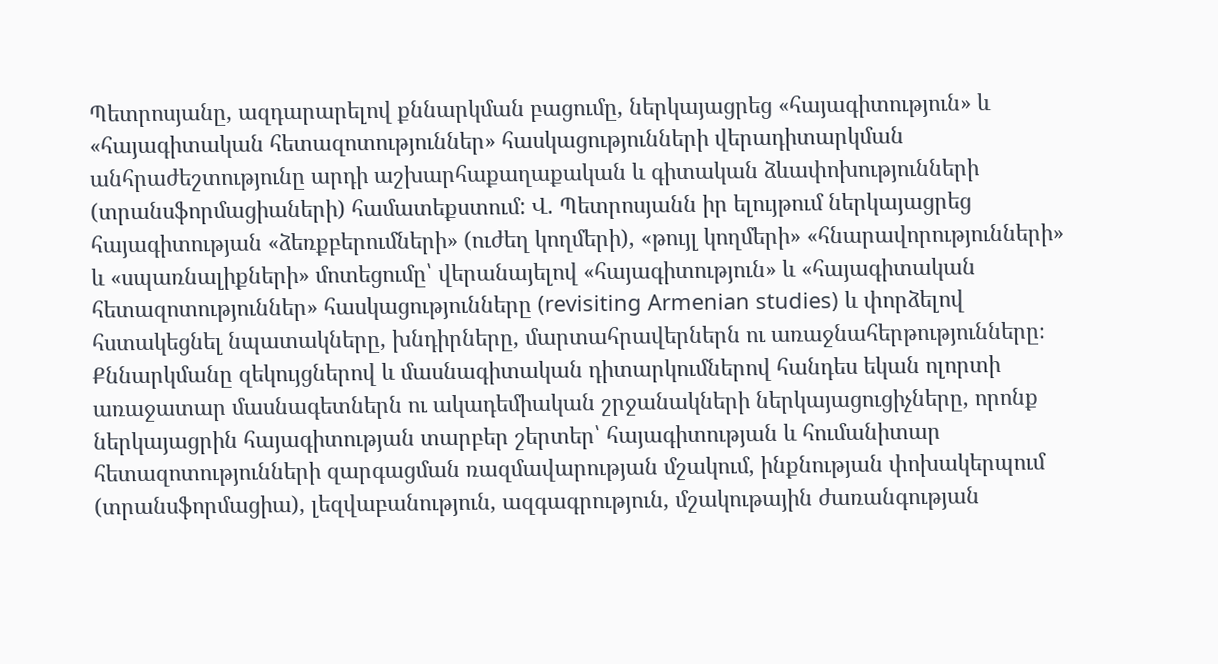Պետրոսյանը, ազդարարելով քննարկման բացումը, ներկայացրեց «հայագիտություն» և «հայագիտական հետազոտություններ» հասկացությունների վերադիտարկման անհրաժեշտությունը արդի աշխարհաքաղաքական և գիտական ձևափոխությունների (տրանսֆորմացիաների) համատեքստում: Վ. Պետրոսյանն իր ելույթում ներկայացրեց հայագիտության «ձեռքբերումների» (ուժեղ կողմերի), «թույլ կողմերի» «հնարավորությունների» և «սպառնալիքների» մոտեցումը՝ վերանայելով «հայագիտություն» և «հայագիտական հետազոտություններ» հասկացությունները (revisiting Armenian studies) և փորձելով հստակեցնել նպատակները, խնդիրները, մարտահրավերներն ու առաջնահերթությունները։
Քննարկմանը զեկույցներով և մասնագիտական դիտարկումներով հանդես եկան ոլորտի առաջատար մասնագետներն ու ակադեմիական շրջանակների ներկայացուցիչները, որոնք ներկայացրին հայագիտության տարբեր շերտեր՝ հայագիտության և հումանիտար հետազոտությունների զարգացման ռազմավարության մշակում, ինքնության փոխակերպում (տրանսֆորմացիա), լեզվաբանություն, ազգագրություն, մշակութային ժառանգության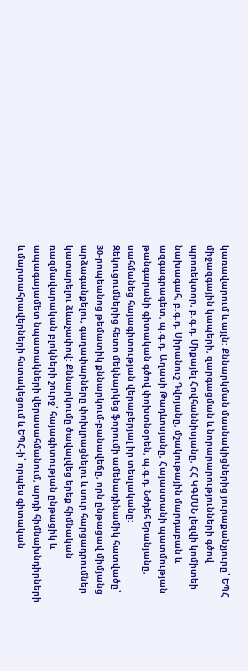կառավարում և այլն: Քննարկման մասնակիցներից յուրաքանչյուրը՝ ԵՊՀ միջազգային կապերի, զարգացման և նորարարությունների գծով պրոռեկտոր, բ.գ.դ. Միքայել Հովհաննիսյանը, ՀՀ ԿԳՄՍՆ լեզվի կոմիտեի նախագահ, բ.գ.դ. Սիրանուշ Դվոյանը, մշակութային մարդաբան և ազգագրագետ, պ.գ.դ. Աղասի Թադևոսյանը, Հայաստանի պատմության թանգարանի գիտական գծով փոխտնօրեն, պ.գ.դ. Նժդեհ Երանյանը, սահմանեց հայագիտության վերաբերյալ իր տեսլականը:
Զեկուցումներից հետո մեկնարկեց ֆորումի ամենադինամիկ հատվածը՝ 30-րոպեանոց թեմատիկ քննարկում-բանավեճը, որն ընթացավ միմյանց արձագանքելու, գաղափարները փոխլրացնելու և սուր հարցադրումներ կատարելու ձևաչափով: Քննարկումը ծավալվեց երեք հիմնական ռազմավարական բլոկների շուրջ՝ հայագիտության ընթացիկ և ապագայամետ նպատակների վերասահմանում, արդի հիմնախնդիրների և մարտահրավերների հստակեցում և ԵՊՀ-ի՝ որպես գիտական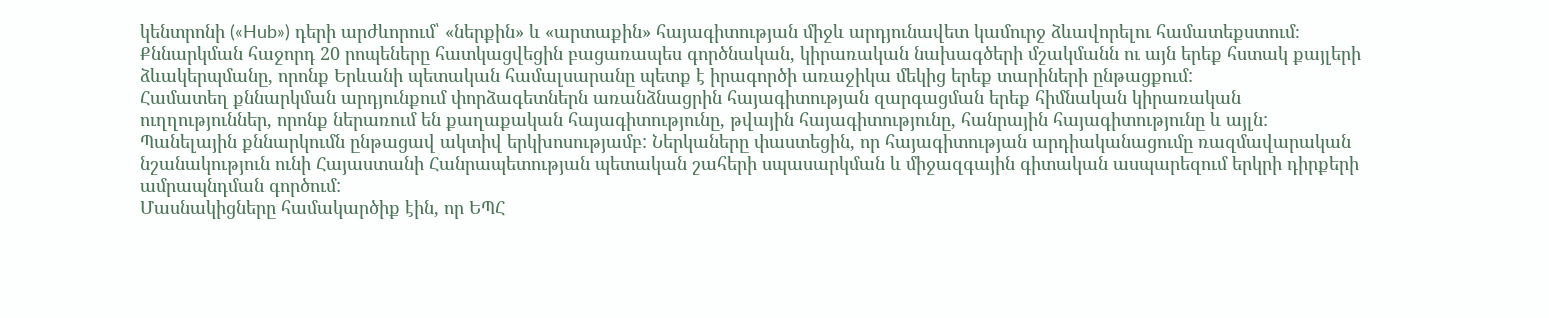կենտրոնի («Hub») դերի արժևորում՝ «ներքին» և «արտաքին» հայագիտության միջև արդյունավետ կամուրջ ձևավորելու համատեքստում։
Քննարկման հաջորդ 20 րոպեները հատկացվեցին բացառապես գործնական, կիրառական նախագծերի մշակմանն ու այն երեք հստակ քայլերի ձևակերպմանը, որոնք Երևանի պետական համալսարանը պետք է իրագործի առաջիկա մեկից երեք տարիների ընթացքում:
Համատեղ քննարկման արդյունքում փորձագետներն առանձնացրին հայագիտության զարգացման երեք հիմնական կիրառական ուղղություններ, որոնք ներառում են քաղաքական հայագիտությունը, թվային հայագիտությունը, հանրային հայագիտությունը և այլն:
Պանելային քննարկումն ընթացավ ակտիվ երկխոսությամբ: Ներկաները փաստեցին, որ հայագիտության արդիականացումը ռազմավարական նշանակություն ունի Հայաստանի Հանրապետության պետական շահերի սպասարկման և միջազգային գիտական ասպարեզում երկրի դիրքերի ամրապնդման գործում:
Մասնակիցները համակարծիք էին, որ ԵՊՀ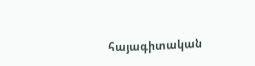հայագիտական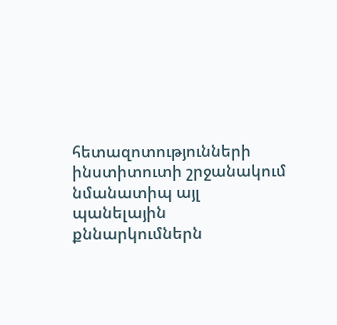հետազոտությունների ինստիտուտի շրջանակում նմանատիպ այլ պանելային քննարկումներն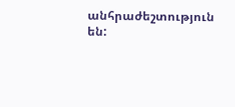անհրաժեշտություն են: